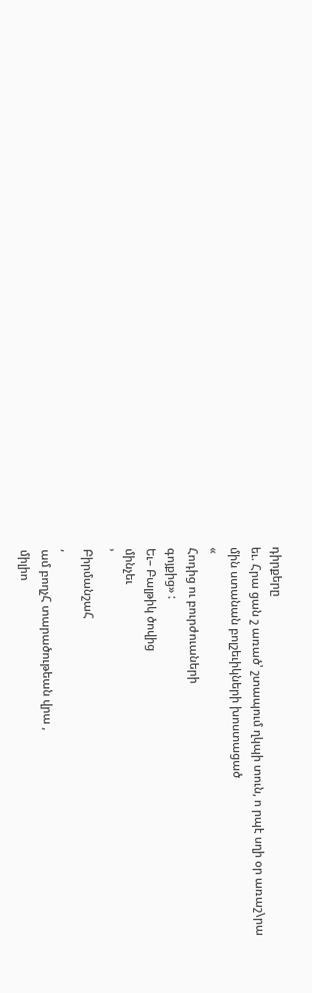դիրքերը
եւ. Հրա ցան շ առած՝ շտապում ղկպի տուն, ո րպէ սղի օր առաշ\րա
մին ստանան բոլշեւիկների խոստացած
«
Հոդից ու բուրժուաների
գոյքից» :
Եւ– Բալթիկ ծովից
մինչեւ
՚
ԲիրմանշաՀ
,
ամ բողչՀ տարածութեան վրա ,
միլիո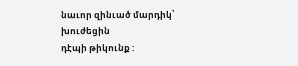նաւոր զինւած մարդիկ՝
խուժեցին
դէպի թիկունք :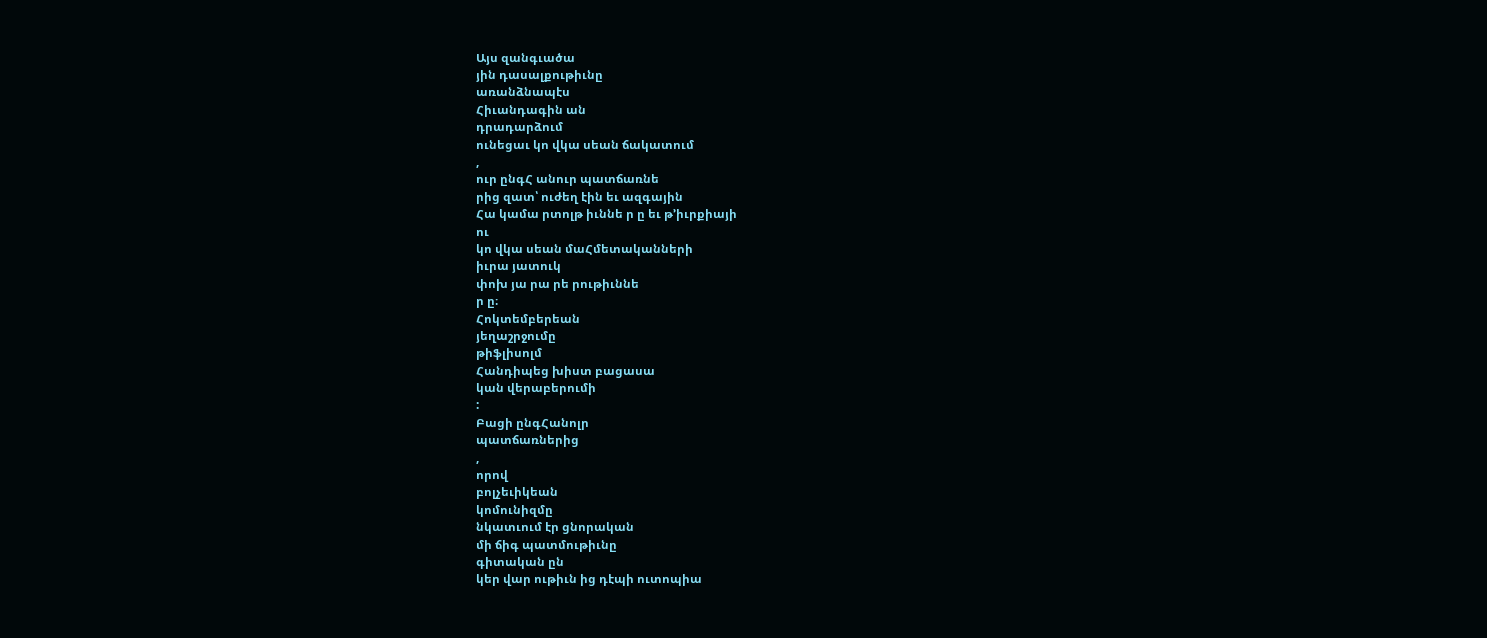Այս զանգւածա
յին դասալքութիւնը
առանձնապէս
Հիւանդագին ան
դրադարձում
ունեցաւ կո վկա սեան ճակատում
,
ուր ընգՀ անուր պատճառնե
րից զատ՝ ուժեղ էին եւ ազգային
Հա կամա րտոլթ իւննե ր ը եւ թ՚իւրքիայի
ու
կո վկա սեան մաՀմետականների
իւրա յատուկ
փոխ յա րա րե րութիւննե
ր ը։
Հոկտեմբերեան
յեղաշրջումը
թիֆլիսոլմ
Հանդիպեց խիստ բացասա
կան վերաբերումի
:
Բացի ընգՀանոլր
պատճառներից
,
որով
բոլչեւիկեան
կոմունիզմը
նկատւում էր ցնորական
մի ճիգ պատմութիւնը
գիտական ըն
կեր վար ութիւն ից դէպի ուտոպիա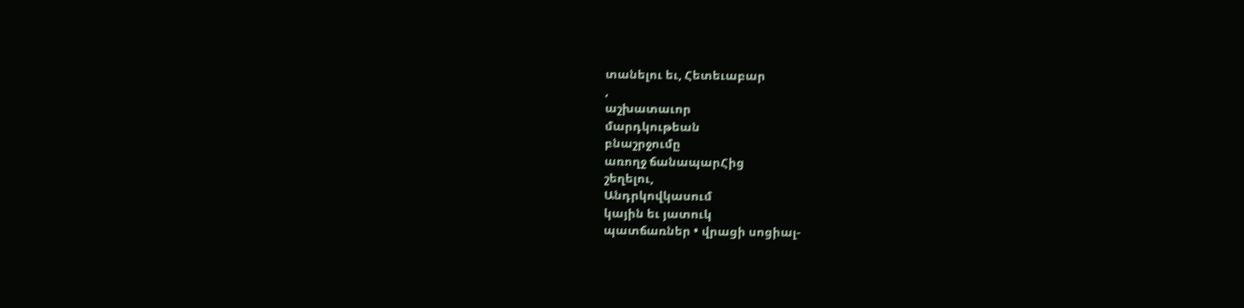տանելու եւ, Հետեւաբար
,
աշխատաւոր
մարդկութեան
բնաշրջումը
առողջ ճանապարՀից
շեղելու,
Անդրկովկասում
կային եւ յատուկ
պատճառներ • վրացի սոցիալ-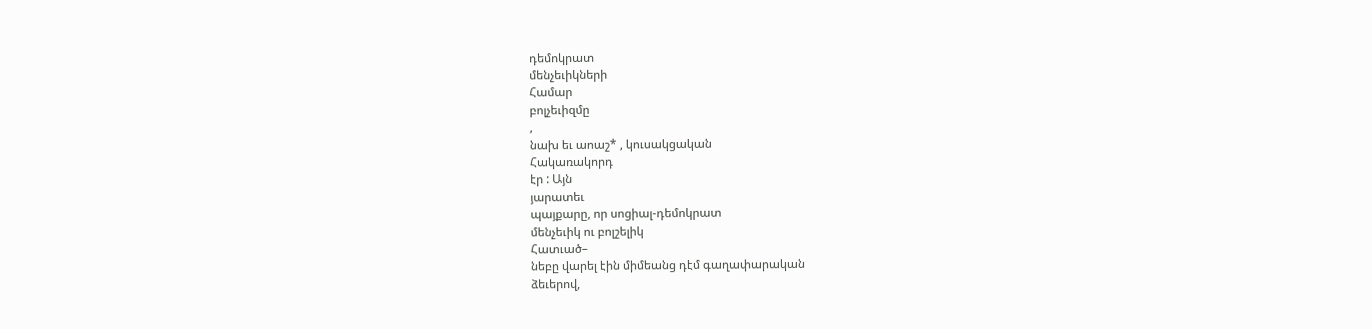դեմոկրատ
մենչեւիկների
Համար
բոլչեւիզմը
,
նախ եւ աոաշ* , կուսակցական
Հակառակորդ
էր : Այն
յարատեւ
պայքարը, որ սոցիալ-դեմոկրատ
մենչեւիկ ու բոլշելիկ
Հատւած–
նեբը վարել էին միմեանց դէմ գաղափարական
ձեւերով,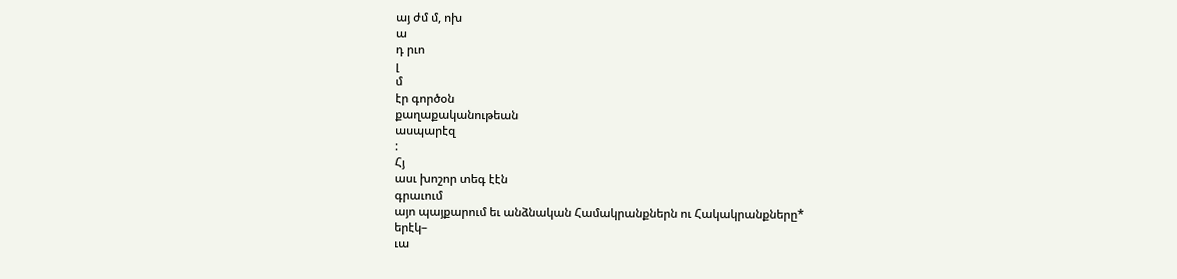այ ժմ մ, ոխ
ա
դ րւո
լ
մ
էր գործօն
քաղաքականութեան
ասպարէզ
:
Հյ
ասւ խոշոր տեգ էէն
գրաւում
այո պայքարում եւ անձնական Համակրանքներն ու Հակակրանքները*
երէկ–
ւա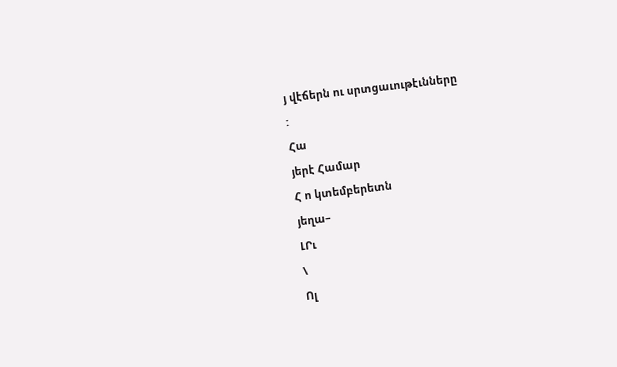յ վէճերն ու սրտցաւութէւնները
:
Հա
յերէ Համար
Հ ո կտեմբերետն
յեղա–
ԼՐւ
\
Ոլ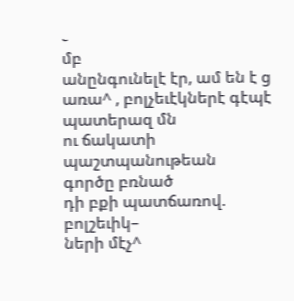֊
մբ
անընգունելէ էր, ամ են է ց առա^ , բոլչեւէկներէ գէպէ պատերազ մն
ու ճակատի պաշտպանութեան
գործը բռնած
դի բքի պատճառով.
բոլշեւիկ–
ների մէչ^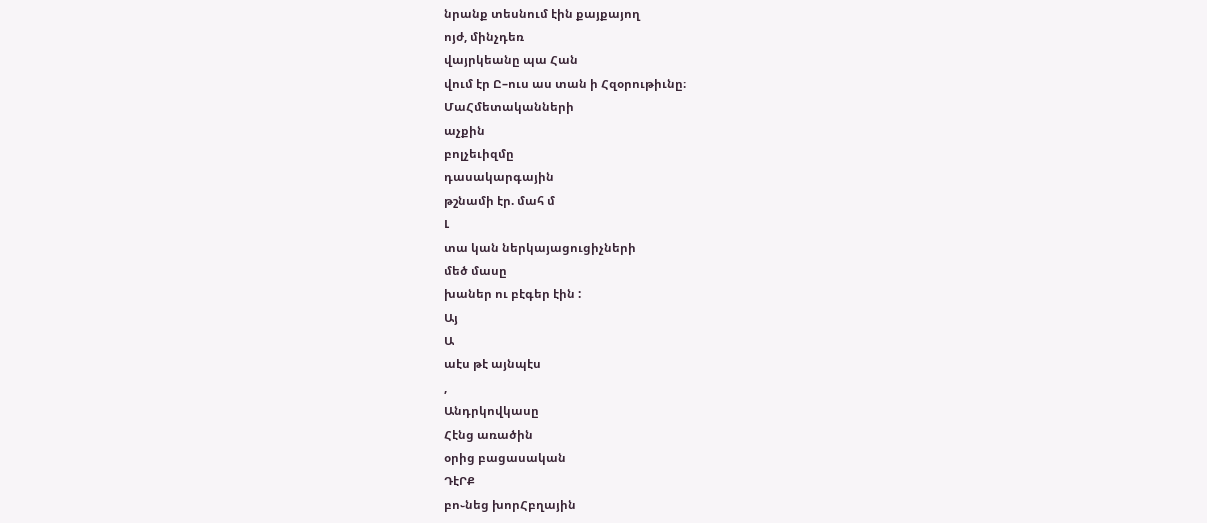նրանք տեսնում էին քայքայող
ոյժ, մինչդեռ
վայրկեանը պա Հան
վում էր Ը–ուս աս տան ի Հզօրութիւնը։
ՄաՀմետականների
աչքին
բոլչեւիզմը
դասակարգային
թշնամի էր. մահ մ
Լ
տա կան ներկայացուցիչների
մեծ մասը
խաներ ու բէգեր էին :
Այ
Ա
աէս թէ այնպէս
,
Անդրկովկասը
Հէնց առածին
օրից բացասական
ԴէՐՔ
բո֊նեց խորՀբղային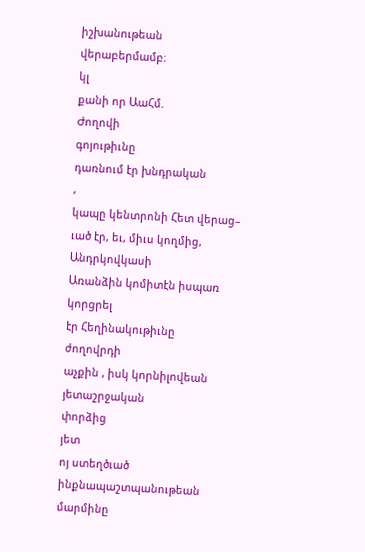իշխանութեան
վերաբերմամբ։
կլ
քանի որ ԱաՀմ.
Ժողովի
գոյութիւնը
դառնում էր խնդրական
,
կապը կենտրոնի Հետ վերաց–
ւած էր, եւ, միւս կողմից, Անդրկովկասի
Առանձին կոմիտէն իսպառ
կորցրել
էր Հեղինակութիւնը
ժողովրդի
աչքին , իսկ կորնիլովեան
յետաշրջական
փորձից
յետ
ոյ ստեղծւած
ինքնապաշտպանութեան
մարմինը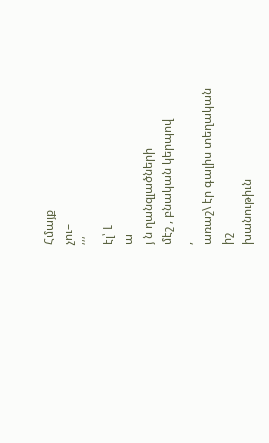Հմայք
չու–
՛՛՛
էլ՝ Լ
ա
յ ն ղանզլածների
մէշ , բնական կերպով
,
առաշ\ էր գալիս տեղական
իշ
խանութիւն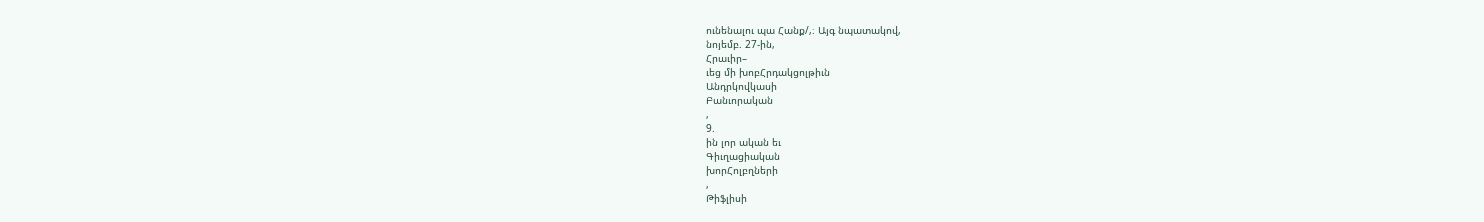ունենալու պա Հանք/,։ Այգ նպատակով,
նոյեմբ. 27-ին,
Հրաւիր–
ւեց մի խոբՀրդակցոլթիւն
Անդրկովկասի
Բանւորական
,
9.
ին լոր ական եւ
Գիւղացիական
խորՀոլբղների
,
Թիֆլիսի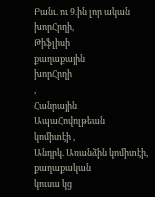Բանւ. ու 9.ին լոր ական
խորՀրղի,
Թիֆլիսի
քաղաքային
խորՀրղի
,
Հանրային
ԱպաՀովոլթեան
կոմիտէի ,
Անդրկ. Առանձին կոմիտէի, քաղաքական
կուսա կց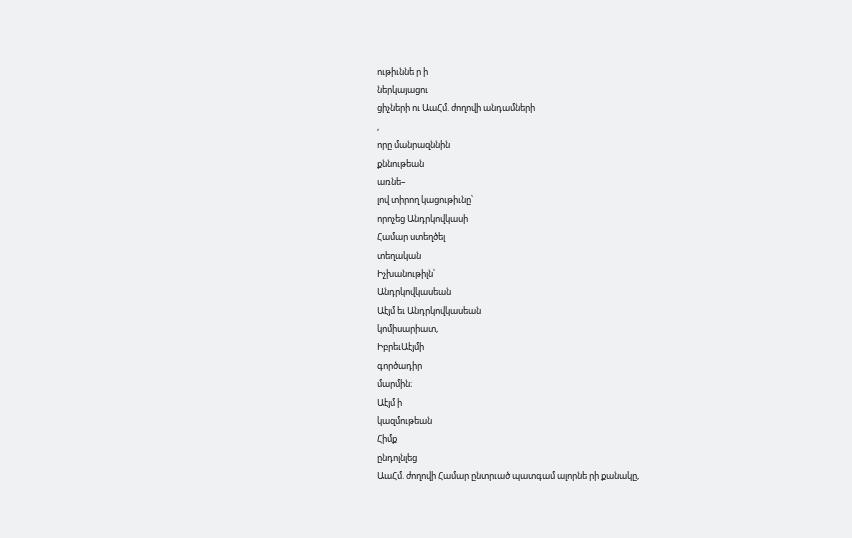ութիւննե ր ի
ներկայացու
ցիչների ու ԱաՀմ. ժողովի անդամների
,
որը մանրազննին
քննութեան
առնե–
լով տիրող կացութիւնը՝
որոչեց Անդրկովկասի
Համար ստեղծել
տեղական
Իչխանութիլն՝
Անդրկովկասեան
Աէյմ եւ Անդրկովկասեան
կոմիսարիատ,
ԻբրեւԱէյմի
գործադիր
մարմին։
Աէյմ ի
կազմութեան
Հիմք
ընդոլնլեց
ԱաՀմ. ժողովի Համար ընտրւած պատգամ ալորնե րի քանակը,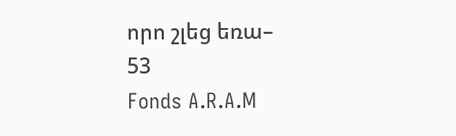որո շլեց եռա–
53
Fonds A.R.A.M